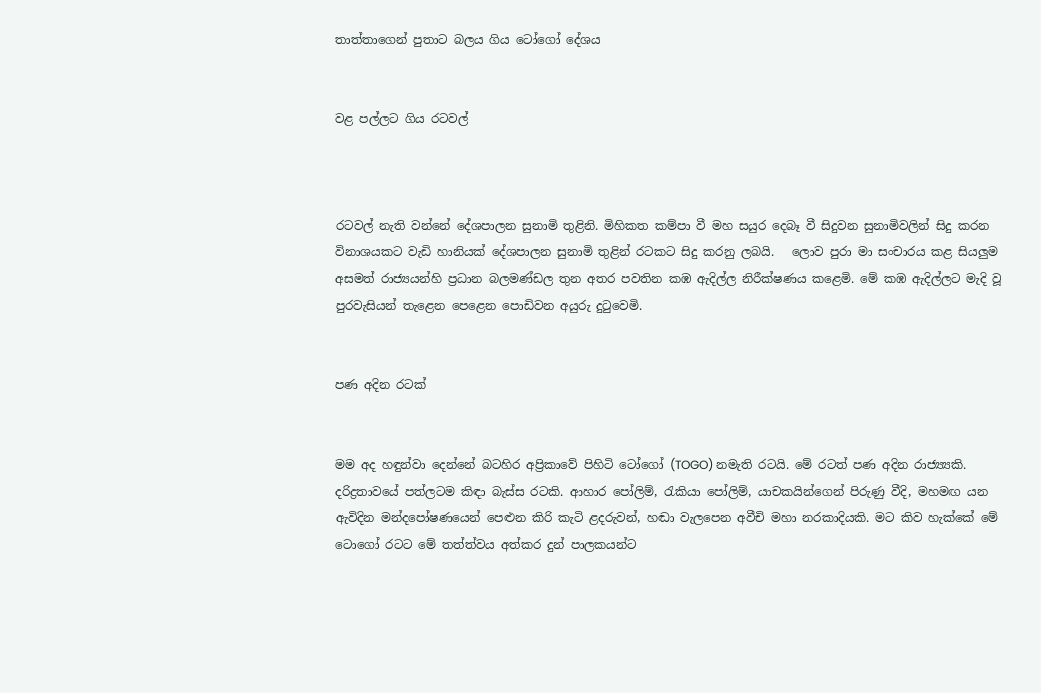තාත්තාගෙන් පුතාට බලය ගිය ටෝගෝ දේශය


වළ පල්ලට ගිය රටවල්



රටවල් නැති වන්නේ දේශපාලන සුනාමි තුළිනි. මිහිකත කම්පා වී මහ සයුර දෙබෑ වී සිදුවන සුනාමිවලින් සිදු කරන විනාශයකට වැඩි හානියක් දේශපාලන සුනාමි තුළින් රටකට සිදු කරනු ලබයි.   ලොව පුරා මා සංචාරය කළ සියලුම අසමත් රාජ්‍යයන්හි ප්‍රධාන බලමණ්ඩල තුන අතර පවතින කඹ ඇදිල්ල නිරීක්ෂණය කළෙමි. මේ කඹ ඇදිල්ලට මැදි වූ පුරවැසියන් තැළෙන පෙළෙන පොඩිවන අයුරු දුටුවෙමි.


පණ අදින රටක්


මම අද හඳුන්වා දෙන්නේ බටහිර අප්‍රිකාවේ පිහිටි ටෝගෝ (TOGO) නමැති රටයි. මේ රටත් පණ අදින රාජ්‍ය්‍යකි. දරිද්‍රතාවයේ පත්ලටම කිඳා බැස්ස රටකි. ආහාර පෝලිම්, රැකියා පෝලිම්, යාචකයින්ගෙන් පිරුණු වීදි, මහමඟ යන ඇවිදින මන්දපෝෂණයෙන් පෙළුන කිරි කැටි ළදරුවන්, හඬා වැලපෙන අවීචි මහා නරකාදියකි. මට කිව හැක්කේ මේ ටොගෝ රටට මේ තත්ත්වය අත්කර දුන් පාලකයන්ට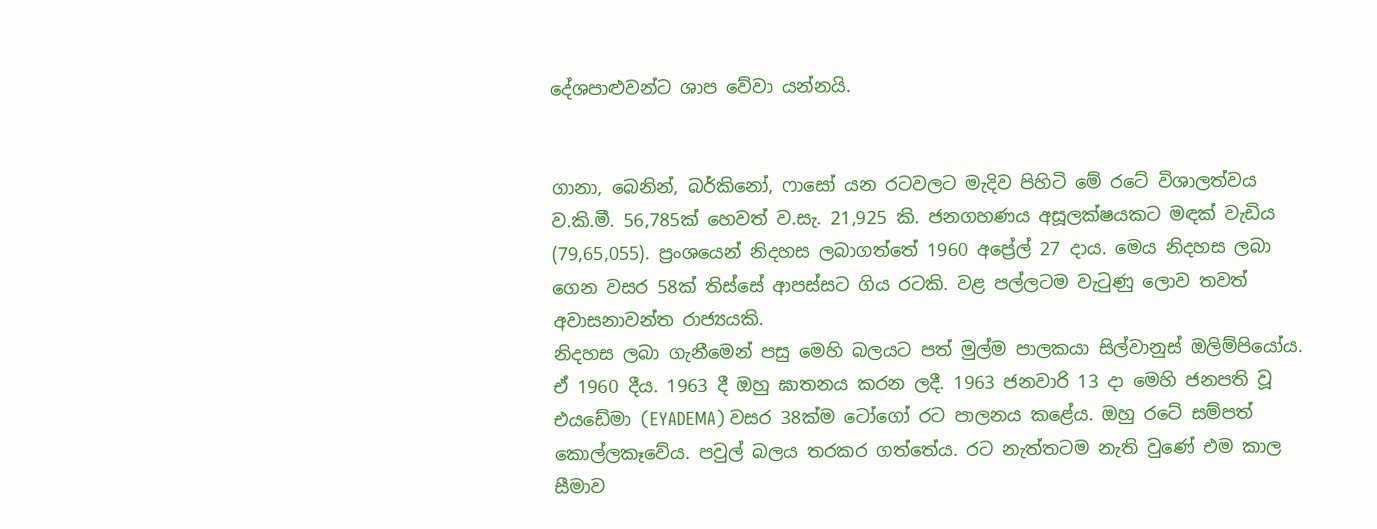දේශපාළුවන්ට ශාප වේවා යන්නයි.


ගානා, බෙනින්, බර්කිනෝ, ෆාසෝ යන රටවලට මැදිව පිහිටි මේ රටේ විශාලත්වය ව.කි.මී. 56,785ක් හෙවත් ව.සැ. 21,925 කි. ජනගහණය අසූලක්ෂයකට මඳක් වැඩිය (79,65,055). ප්‍රංශයෙන් නිදහස ලබාගත්තේ 1960 අප්‍රේල් 27 දාය. මෙය නිදහස ලබා ගෙන වසර 58ක් තිස්සේ ආපස්සට ගිය රටකි. වළ පල්ලටම වැටුණු ලොව තවත් අවාසනාවන්ත රාජ්‍යයකි.
නිදහස ලබා ගැනීමෙන් පසු මෙහි බලයට පත් මුල්ම පාලකයා සිල්වානුස් ඔලිම්පියෝය. ඒ 1960 දීය. 1963 දී ඔහු ඝාතනය කරන ලදී. 1963 ජනවාරි 13 දා මෙහි ජනපති වූ එයඩේමා (EYADEMA) වසර 38ක්ම ටෝගෝ රට පාලනය කළේය. ඔහු රටේ සම්පත් කොල්ලකෑවේය. පවුල් බලය තරකර ගත්තේය. රට නැත්තටම නැති වුණේ එම කාල සීමාව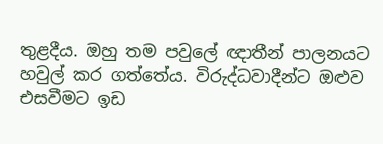තුළදීය. ඔහු තම පවුලේ ඥාතීන් පාලනයට හවුල් කර ගත්තේය. විරුද්ධවාදීන්ට ඔළුව එසවීමට ඉඩ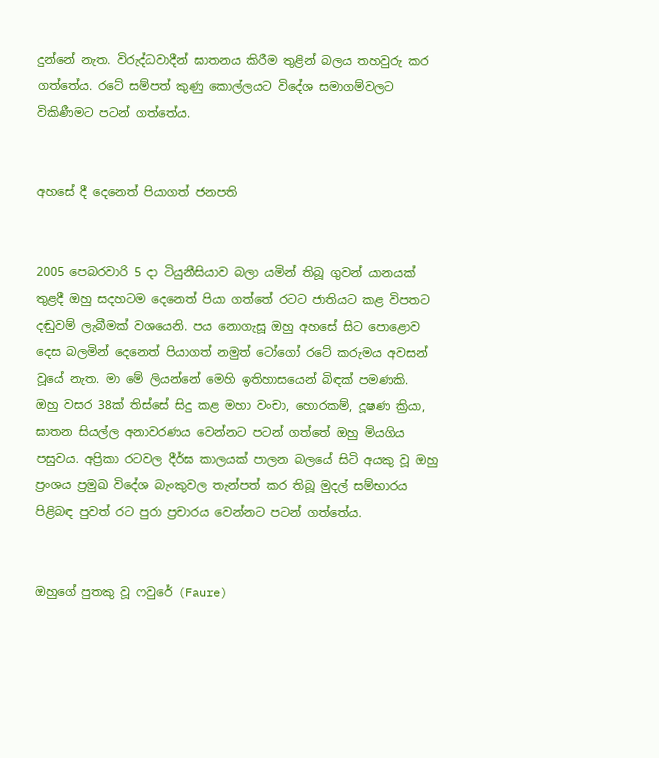දුන්නේ නැත. විරුද්ධවාදීන් ඝාතනය කිරීම තුළින් බලය තහවුරු කර ගත්තේය. රටේ සම්පත් කුණු කොල්ලයට විදේශ සමාගම්වලට විකිණීමට පටන් ගත්තේය.


අහසේ දී දෙනෙත් පියාගත් ජනපති


2005 පෙබරවාරි 5 දා ටියුනීසියාව බලා යමින් තිබූ ගුවන් යානයක් තුළදී ඔහු සදහටම දෙනෙත් පියා ගත්තේ රටට ජාතියට කළ විපතට දඬුවම් ලැබීමක් වශයෙනි. පය නොගැසූ ඔහු අහසේ සිට පොළොව දෙස බලමින් දෙනෙත් පියාගත් නමුත් ටෝගෝ රටේ කරුමය අවසන් වූයේ නැත. මා මේ ලියන්නේ මෙහි ඉතිහාසයෙන් බිඳක් පමණකි.
ඔහු වසර 38ක් තිස්සේ සිදු කළ මහා වංචා, හොරකම්, දූෂණ ක්‍රියා, ඝාතන සියල්ල අනාවරණය වෙන්නට පටන් ගත්තේ ඔහු මියගිය පසුවය. අප්‍රිකා රටවල දීර්ඝ කාලයක් පාලන බලයේ සිටි අයකු වූ ඔහු ප්‍රංශය ප්‍රමුඛ විදේශ බැංකුවල තැන්පත් කර තිබූ මුදල් සම්භාරය පිළිබඳ පුවත් රට පුරා ප්‍රචාරය වෙන්නට පටන් ගත්තේය.


ඔහුගේ පුතකු වූ ෆවුරේ (Faure)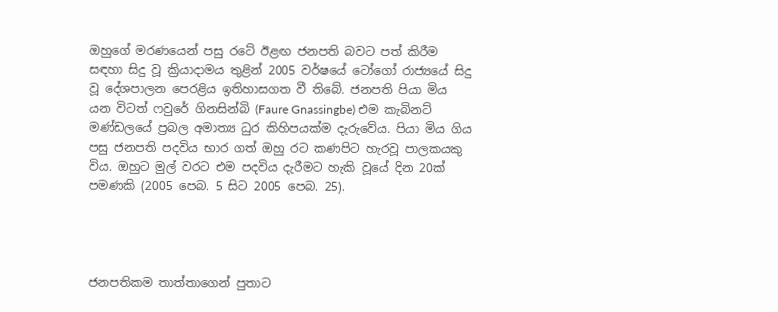ඔහුගේ මරණයෙන් පසු රටේ ඊළඟ ජනපති බවට පත් කිරීම සඳහා සිදු වූ ක්‍රියාදාමය තුළින් 2005 වර්ෂයේ ටෝගෝ රාජ්‍යයේ සිදු වූ දේශපාලන පෙරළිය ඉතිහාසගත වී තිබේ. ජනපති පියා මිය යන විටත් ෆවුරේ ගිනසින්බි (Faure Gnassingbe) එම කැබිනට් මණ්ඩලයේ ප්‍රබල අමාත්‍ය ධුර කිහිපයක්ම දැරුවේය. පියා මිය ගිය පසු ජනපති පදවිය භාර ගත් ඔහු රට කණපිට හැරවූ පාලකයකු විය. ඔහුට මුල් වරට එම පදවිය දැරීමට හැකි වූයේ දින 20ක් පමණකි (2005 පෙබ. 5 සිට 2005 පෙබ. 25).




ජනපතිකම තාත්තාගෙන් පුතාට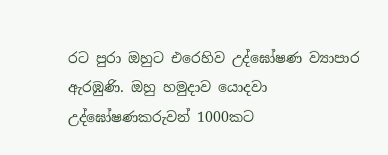රට පුරා ඔහුට එරෙහිව උද්ඝෝෂණ ව්‍යාපාර ඇරඹුණි. ඔහු හමුදාව යොදවා උද්ඝෝෂණකරුවන් 1000කට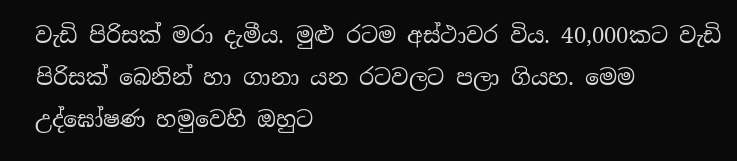වැඩි පිරිසක් මරා දැමීය. මුළු රටම අස්ථාවර විය. 40,000කට වැඩි පිරිසක් බෙනින් හා ගානා යන රටවලට පලා ගියහ. මෙම උද්ඝෝෂණ හමුවෙහි ඔහුට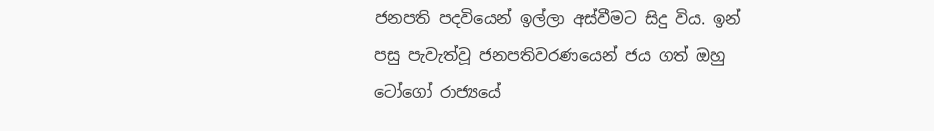ජනපති පදවියෙන් ඉල්ලා අස්වීමට සිදු විය. ඉන් පසු පැවැත්වූ ජනපතිවරණයෙන් ජය ගත් ඔහු ටෝගෝ රාජ්‍යයේ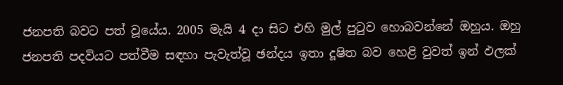ජනපති බවට පත් වූයේය. 2005 මැයි 4 දා සිට එහි මුල් පුටුව හොබවන්නේ ඔහුය. ඔහු ජනපති පදවියට පත්වීම සඳහා පැවැත්වූ ඡන්දය ඉතා දූෂිත බව හෙළි වුවත් ඉන් ඵලක්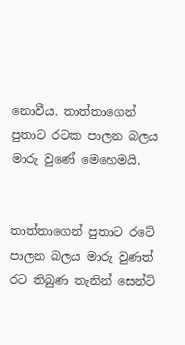නොවීය. තාත්තාගෙන් පුතාට රටක පාලන බලය මාරු වුණේ මෙහෙමයි.


තාත්තාගෙන් පුතාට රටේ පාලන බලය මාරු වුණත් රට තිබුණ තැනින් සෙන්ටි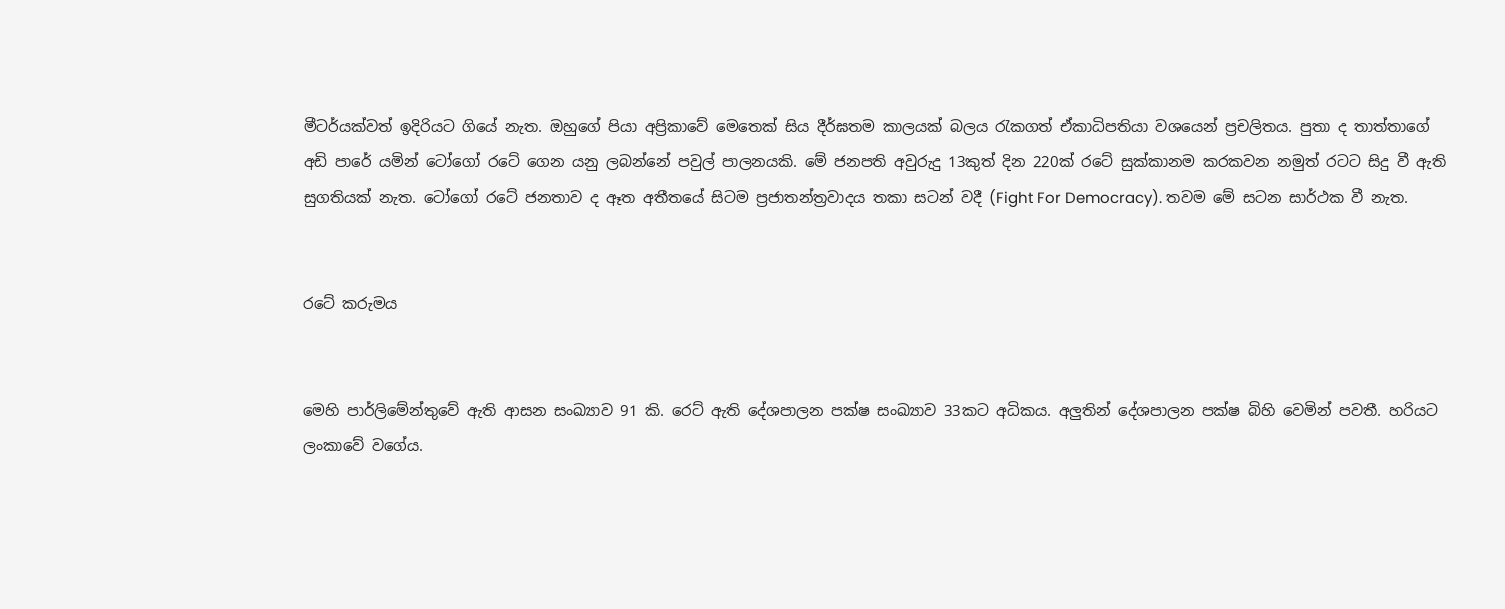මීටර්යක්වත් ඉදිරියට ගියේ නැත. ඔහුගේ පියා අප්‍රිකාවේ මෙතෙක් සිය දීර්ඝතම කාලයක් බලය රැකගත් ඒකාධිපතියා වශයෙන් ප්‍රචලිතය. පුතා ද තාත්තාගේ අඩි පාරේ යමින් ටෝගෝ රටේ ගෙන යනු ලබන්නේ පවුල් පාලනයකි. මේ ජනපති අවුරුදු 13කුත් දින 220ක් රටේ සුක්කානම කරකවන නමුත් රටට සිදු වී ඇති සුගතියක් නැත. ටෝගෝ රටේ ජනතාව ද ඈත අතීතයේ සිටම ප්‍රජාතන්ත්‍රවාදය තකා සටන් වදී (Fight For Democracy). තවම මේ සටන සාර්ථක වී නැත.


රටේ කරුමය


මෙහි පාර්ලිමේන්තුවේ ඇති ආසන සංඛ්‍යාව 91 කි. රෙට් ඇති දේශපාලන පක්ෂ සංඛ්‍යාව 33කට අධිකය. අලුතින් දේශපාලන පක්ෂ බිහි වෙමින් පවතී. හරියට ලංකාවේ වගේය.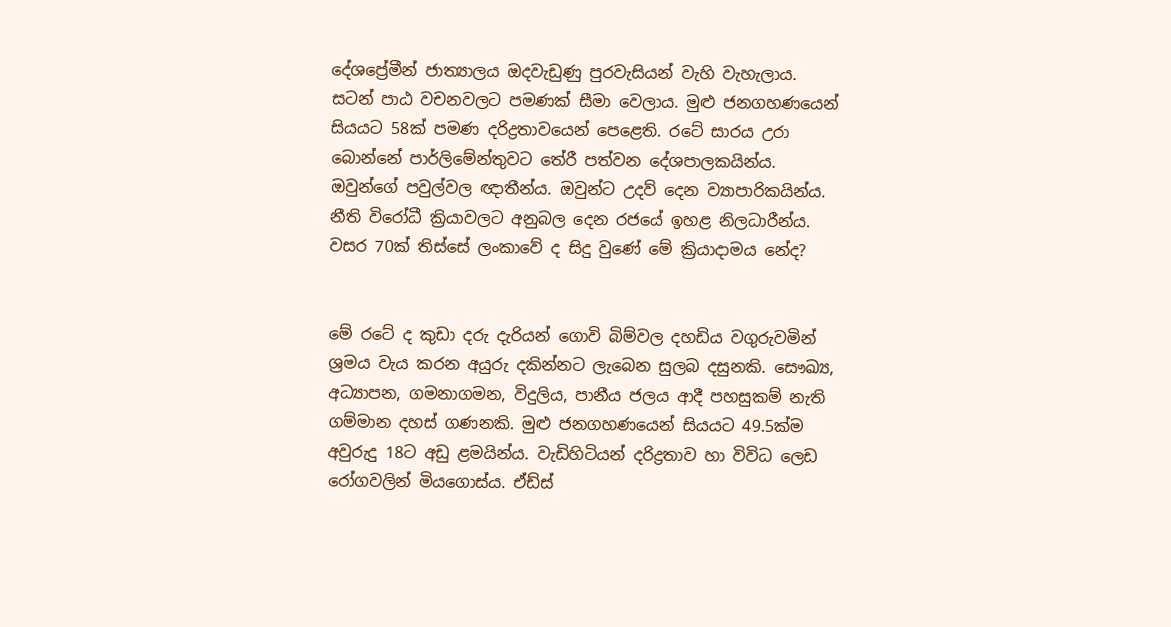දේශප්‍රේමීන් ජාත්‍යාලය ඔදවැඩුණු පුරවැසියන් වැහි වැහැලාය. සටන් පාඨ වචනවලට පමණක් සීමා වෙලාය. මුළු ජනගහණයෙන් සියයට 58ක් පමණ දරිද්‍රතාවයෙන් පෙළෙති. රටේ සාරය උරා බොන්නේ පාර්ලිමේන්තුවට තේරී පත්වන දේශපාලකයින්ය. ඔවුන්ගේ පවුල්වල ඥාතීන්ය. ඔවුන්ට උදව් දෙන ව්‍යාපාරිකයින්ය. නීති විරෝධී ක්‍රියාවලට අනුබල දෙන රජයේ ඉහළ නිලධාරීන්ය. වසර 70ක් තිස්සේ ලංකාවේ ද සිදු වුණේ මේ ක්‍රියාදාමය නේද?


මේ රටේ ද කුඩා දරු දැරියන් ගොවි බිම්වල දහඩිය වගුරුවමින් ශ්‍රමය වැය කරන අයුරු දකින්නට ලැබෙන සුලබ දසුනකි. සෞඛ්‍ය, අධ්‍යාපන, ගමනාගමන, විදුලිය, පානීය ජලය ආදී පහසුකම් නැති ගම්මාන දහස් ගණනකි. මුළු ජනගහණයෙන් සියයට 49.5ක්ම අවුරුදු 18ට අඩු ළමයින්ය. වැඩිහිටියන් දරිද්‍රතාව හා විවිධ ලෙඩ රෝගවලින් මියගොස්ය. ඒඩ්ස්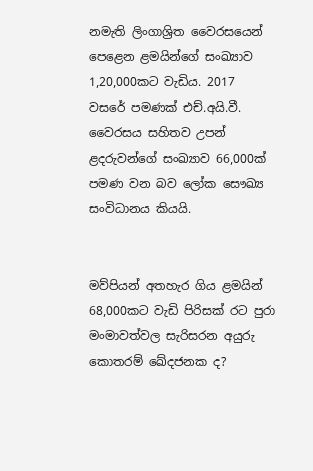නමැති ලිංගාශ්‍රිත වෛරසයෙන් පෙළෙන ළමයින්ගේ සංඛ්‍යාව 1,20,000කට වැඩිය. 2017 වසරේ පමණක් එච්.අයි.වී. වෛරසය සහිතව උපන් ළදරුවන්ගේ සංඛ්‍යාව 66,000ක් පමණ වන බව ලෝක සෞඛ්‍ය සංවිධානය කියයි.


මව්පියන් අතහැර ගිය ළමයින් 68,000කට වැඩි පිරිසක් රට පුරා මංමාවත්වල සැරිසරන අයුරු කොතරම් ඛේදජනක ද?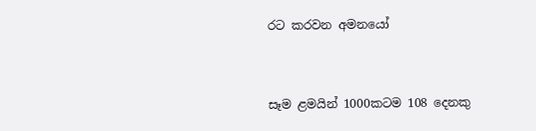රට කරවන අමනයෝ


සෑම ළමයින් 1000කටම 108 දෙනකු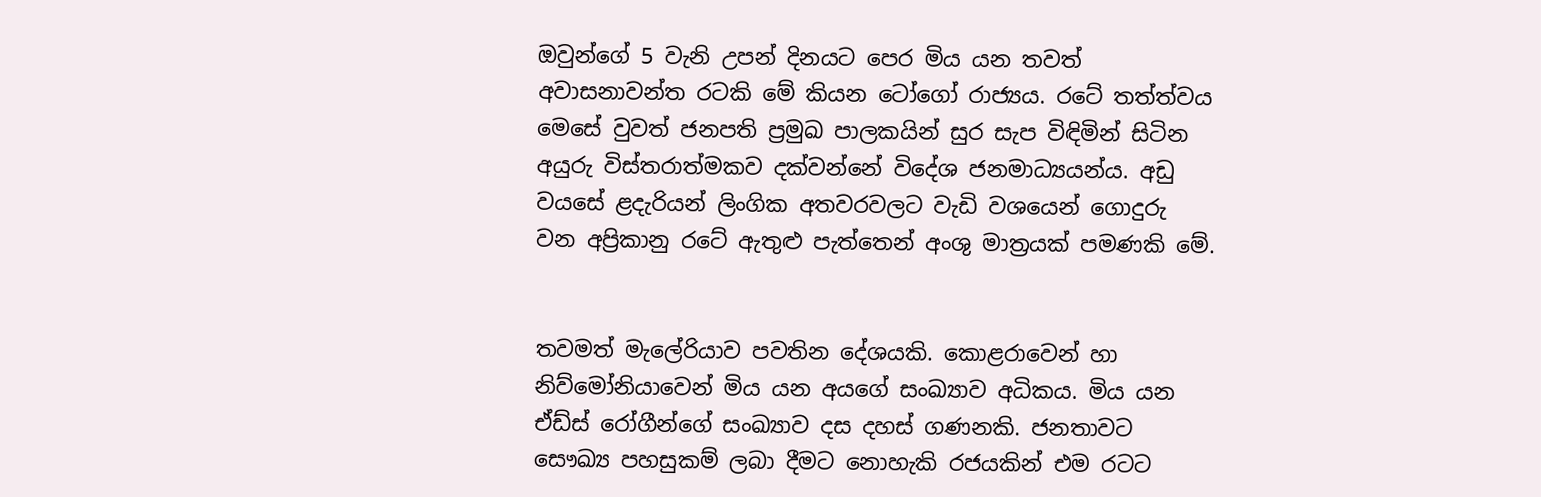ඔවුන්ගේ 5 වැනි උපන් දිනයට පෙර මිය යන තවත් අවාසනාවන්ත රටකි මේ කියන ටෝගෝ රාජ්‍යය. රටේ තත්ත්වය මෙසේ වුවත් ජනපති ප්‍රමුඛ පාලකයින් සුර සැප විඳිමින් සිටින අයුරු විස්තරාත්මකව දක්වන්නේ විදේශ ජනමාධ්‍යයන්ය. අඩු වයසේ ළදැරියන් ලිංගික අතවරවලට වැඩි වශයෙන් ගොදුරු වන අප්‍රිකානු රටේ ඇතුළු පැත්තෙන් අංශු මාත්‍රයක් පමණකි මේ.


තවමත් මැලේරියාව පවතින දේශයකි. කොළරාවෙන් හා නිව්මෝනියාවෙන් මිය යන අයගේ සංඛ්‍යාව අධිකය. මිය යන ඒඩ්ස් රෝගීන්ගේ සංඛ්‍යාව දස දහස් ගණනකි. ජනතාවට සෞඛ්‍ය පහසුකම් ලබා දීමට නොහැකි රජයකින් එම රටට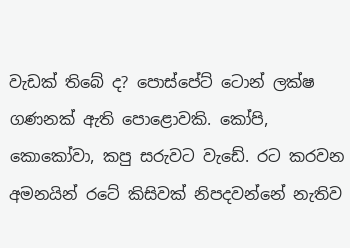වැඩක් තිබේ ද? පොස්පේට් ටොන් ලක්ෂ ගණනක් ඇති පොළොවකි. කෝපි, කොකෝවා, කපු සරුවට වැඩේ. රට කරවන අමනයින් රටේ කිසිවක් නිපදවන්නේ නැතිව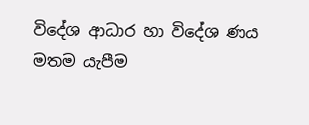විදේශ ආධාර හා විදේශ ණය මතම යැපීම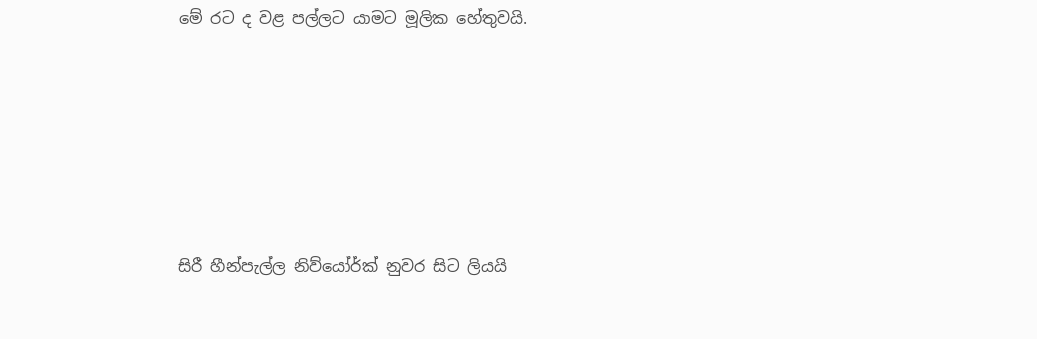මේ රට ද වළ පල්ලට යාමට මූලික හේතුවයි.







සිරී හීන්පැල්ල නිව්‌යෝර්ක් නුවර සිට ලියයි